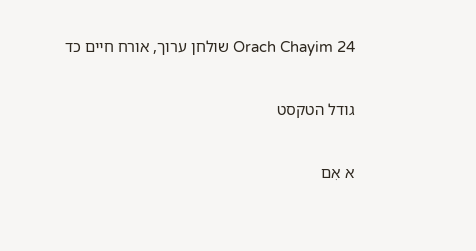Orach Chayim 24 שולחן ערוך, אורח חיים כד

גודל הטקסט

א אִם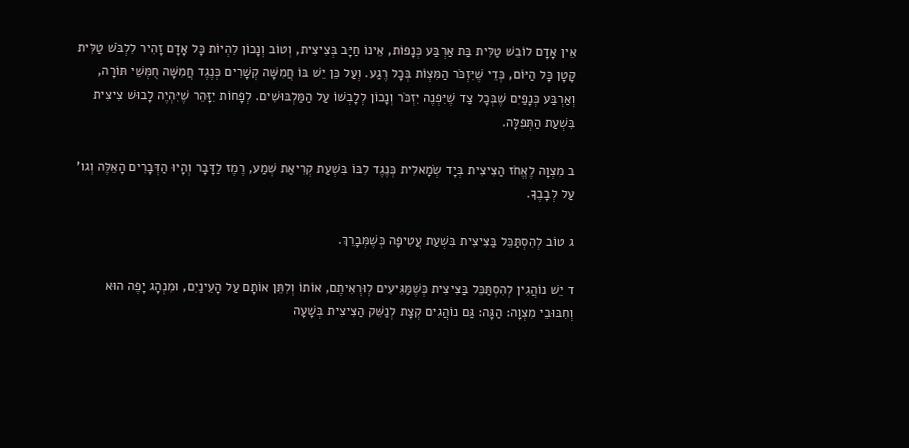אֵין אָדָם לוֹבֵשׁ טַלִּית בַּת אַרְבַּע כְּנָפוֹת, אֵינוֹ חַיָּב בְּצִיצִית, וְטוֹב וְנָכוֹן לִהְיוֹת כָּל אָדָם זָהִיר לִלְבֹּשׁ טַלִּית קָטָן כָּל הַיּוֹם, כְּדֵי שֶׁיִּזְכֹּר הַמִּצְוֹת בְּכָל רֶגַע. וְעַל כֵּן יֵשׁ בּוֹ חֲמִשָּׁה קְשָׁרִים כְּנֶגֶד חֲמִשָּׁה חֻמְּשֵׁי תּוֹרָה, וְאַרְבַּע כְּנָפַיִם שֶׁבְּכָל צַד שֶׁיִּפְנֶה יִזְכֹּר וְנָכוֹן לְלָבְשׁוֹ עַל הַמַּלְבּוּשִׁים. לְפָחוֹת יִזָּהֵר שֶׁיִּהְיֶה לָבוּשׁ צִיצִית בִּשְׁעַת הַתְּפִלָּה.

ב מִצְוָה לֶאֱחֹז הַצִּיצִית בְּיָד שְׂמָאלִית כְּנֶגֶד לִבּוֹ בִּשְׁעַת קְרִיאַת שְׁמַע, רֶמֶז לַדָּבָר וְהָיוּ הַדְּבָרִים הָאֵלֶּה וְגו' עַל לְבָבֶךָ.

ג טוֹב לְהִסְתַּכֵּל בַּצִּיצִית בִּשְׁעַת עֲטִיפָה כְּשֶׁמְּבָרֵךְ.

ד יֵשׁ נוֹהֲגִין לְהִסְתַּכֵּל בַּצִּיצִית כְּשֶׁמַּגִּיעִים לְוּרְאִיתֶם, אוֹתוֹ וְלִתֵּן אוֹתָם עַל הָעֵינַיִם, וּמִנְהָג יָפֶה הוּא וְחִבּוּבֵי מִצְוָה: הַגָּה: גַּם נוֹהֲגִים קְצָת לְנַשֵּׁק הַצִּיצִית בְּשָׁעָה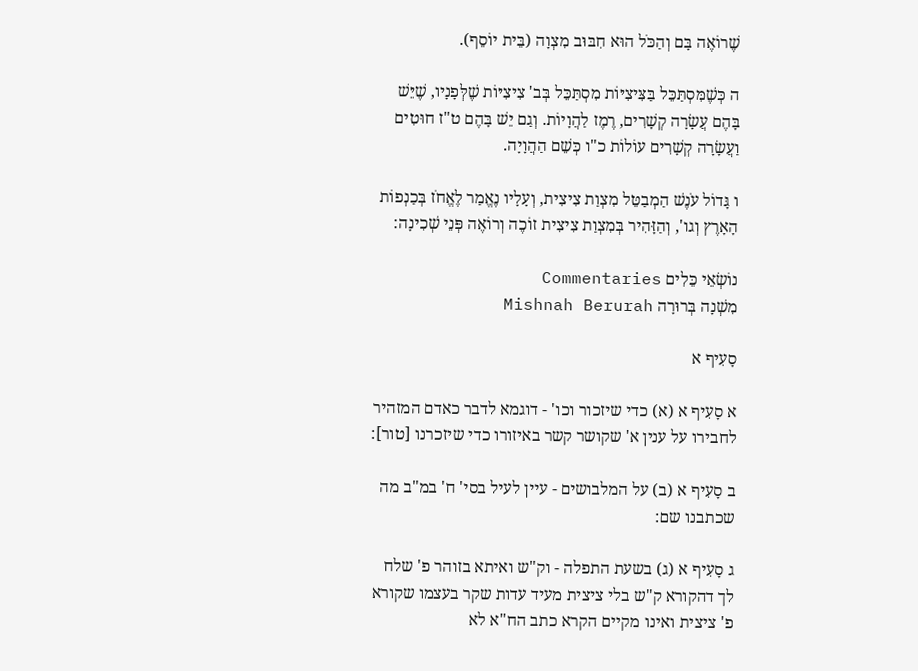שֶׁרוֹאֶה בָּם וְהַכֹּל הוּא חִבּוּב מִצְוָה (בֵּית יוֹסֵף).

ה כְּשֶׁמִּסְתַּכֵּל בַּצִּיצִיּוֹת מִסְתַּכֵּל בְּב' צִיצִיּוֹת שֶׁלְּפָנָיו, שֶׁיֵּשׁ בָּהֶם עֲשָׂרָה קְשָׁרִים, רֶמֶז לַהֲוָיוֹת. וְגַם יֵשׁ בָּהֶם ט"ז חוּטִים וַעֲשָׂרָה קְשָׁרִים עוֹלוֹת כ"ו כְּשֵׁם הַהֲוָיָה.

ו גָּדוֹל עֹנֶשׁ הַמְבַטֵּל מִצְוַת צִיצִית, וְעָלָיו נֶאֱמַר לֶאֱחֹז בְּכַנְפוֹת הָאָרֶץ וְגו', וְהַזָּהִיר בְּמִצְוַת צִיצִית זוֹכֶה וְרוֹאֶה פְּנֵי שְׁכִינָה:

נוֹשְׂאֵי כֵּלִים Commentaries
מִשְׁנָה בְּרוּרָה Mishnah Berurah

סָעִיף א

א סָעִיף א (א) כדי שיזכור וכו' - דוגמא לדבר כאדם המזהיר לחבירו על ענין א' שקושר קשר באיזורו כדי שיזכרנו [טור]:

ב סָעִיף א (ב) על המלבושים - עיין לעיל בסי' ח' במ"ב מה שכתבנו שם:

ג סָעִיף א (ג) בשעת התפלה - וק"ש ואיתא בזוהר פ' שלח לך דהקורא ק"ש בלי ציצית מעיד עדות שקר בעצמו שקורא פ' ציצית ואינו מקיים הקרא כתב הח"א לא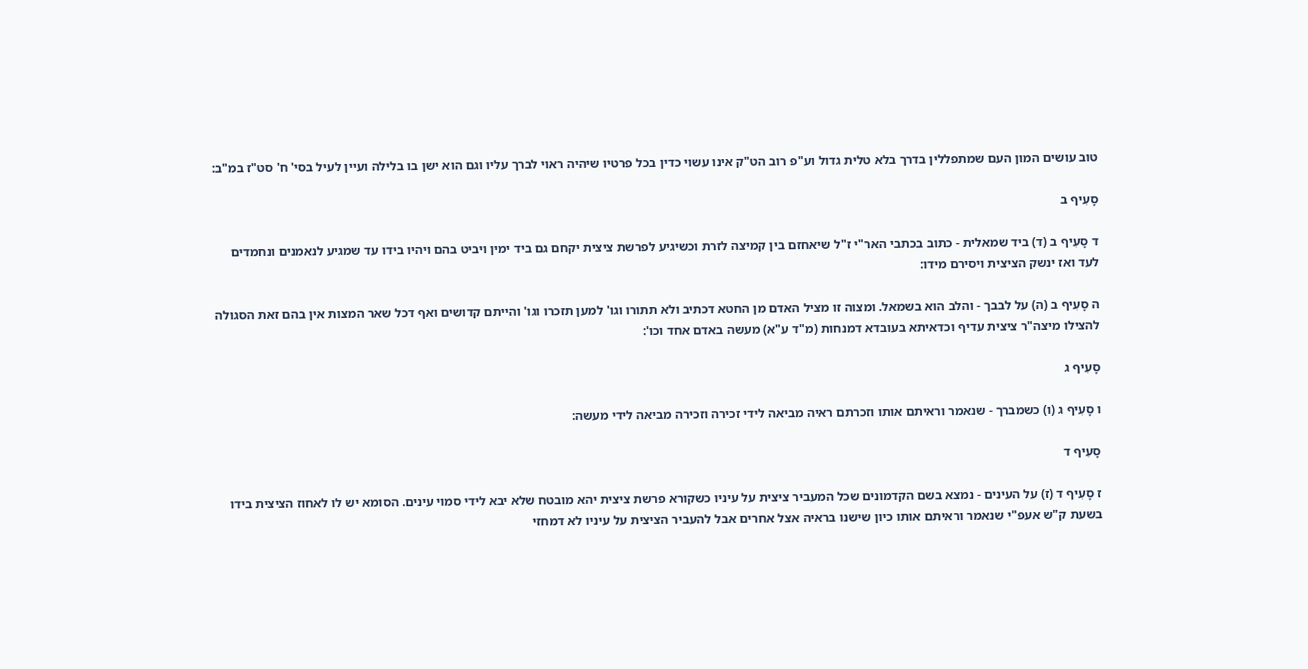טוב עושים המון העם שמתפללין בדרך בלא טלית גדול וע"פ רוב הט"ק אינו עשוי כדין בכל פרטיו שיהיה ראוי לברך עליו וגם הוא ישן בו בלילה ועיין לעיל בסי' ח' סט"ז במ"ב:

סָעִיף ב

ד סָעִיף ב (ד) ביד שמאלית - כתוב בכתבי האר"י ז"ל שיאחזם בין קמיצה לזרת וכשיגיע לפרשת ציצית יקחם גם ביד ימין ויביט בהם ויהיו בידו עד שמגיע לנאמנים ונחמדים לעד ואז ינשק הציצית ויסירם מידו:

ה סָעִיף ב (ה) על לבבך - והלב הוא בשמאל. ומצוה זו מציל האדם מן החטא דכתיב ולא תתורו וגו' למען תזכרו וגו' והייתם קדושים ואף דכל שאר המצות אין בהם זאת הסגולה להצילו מיצה"ר ציצית עדיף וכדאיתא בעובדא דמנחות (מ"ד ע"א) מעשה באדם אחד וכו':

סָעִיף ג

ו סָעִיף ג (ו) כשמברך - שנאמר וראיתם אותו וזכרתם ראיה מביאה לידי זכירה וזכירה מביאה לידי מעשה:

סָעִיף ד

ז סָעִיף ד (ז) על העינים - נמצא בשם הקדמונים שכל המעביר ציצית על עיניו כשקורא פרשת ציצית יהא מובטח שלא יבא לידי סמוי עינים. הסומא יש לו לאחוז הציצית בידו בשעת ק"ש אעפ"י שנאמר וראיתם אותו כיון שישנו בראיה אצל אחרים אבל להעביר הציצית על עיניו לא דמחזי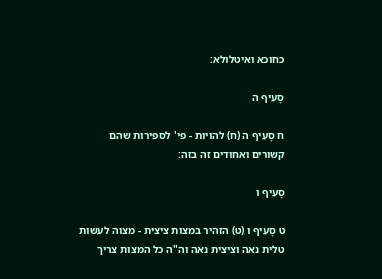כחוכא ואיטלולא:

סָעִיף ה

ח סָעִיף ה (ח) להויות - פי' לספירות שהם קשורים ואחודים זה בזה:

סָעִיף ו

ט סָעִיף ו (ט) הזהיר במצות ציצית - מצוה לעשות טלית נאה וציצית נאה וה"ה כל המצות צריך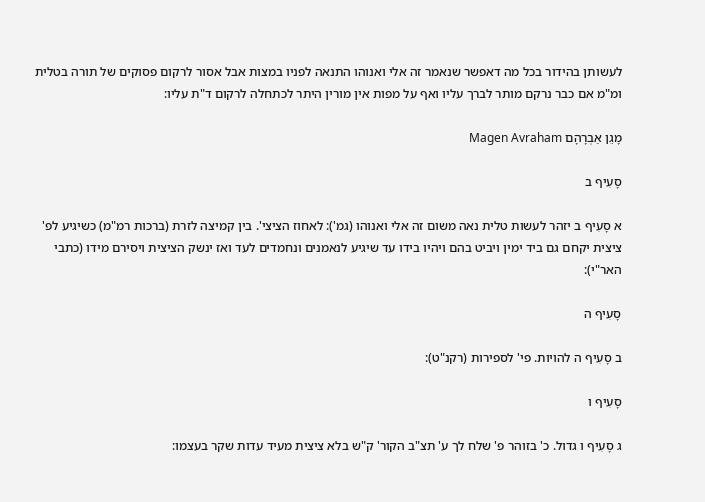לעשותן בהידור בכל מה דאפשר שנאמר זה אלי ואנוהו התנאה לפניו במצות אבל אסור לרקום פסוקים של תורה בטלית ומ"מ אם כבר נרקם מותר לברך עליו ואף על מפות אין מורין היתר לכתחלה לרקום ד"ת עליו:

מָגֵן אַבְרָהָם Magen Avraham

סָעִיף ב

א סָעִיף ב יזהר לעשות טלית נאה משום זה אלי ואנוהו (גמ'): לאחוז הציצי'. בין קמיצה לזרת (ברכות רמ"מ) כשיגיע לפ' ציצית יקחם גם ביד ימין ויביט בהם ויהיו בידו עד שיגיע לנאמנים ונחמדים לעד ואז ינשק הציצית ויסירם מידו (כתבי האר"י):

סָעִיף ה

ב סָעִיף ה להויות. פי' לספירות (רקנ"ט):

סָעִיף ו

ג סָעִיף ו גדול. כ' בזוהר פ' שלח לך ע' תצ"ב הקור' ק"ש בלא ציצית מעיד עדות שקר בעצמו: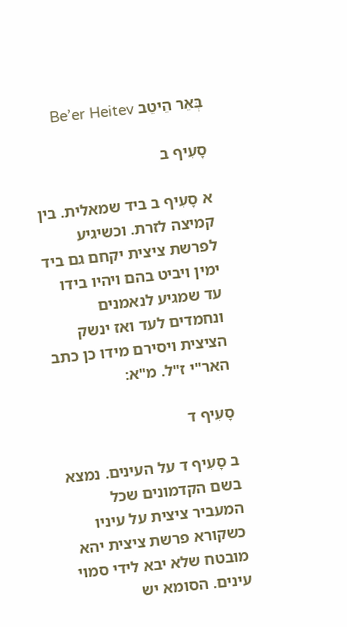בְּאֵר הֵיטֵב Be’er Heitev

סָעִיף ב

א סָעִיף ב ביד שמאלית. בין קמיצה לזרת. וכשיגיע לפרשת ציצית יקחם גם ביד ימין ויביט בהם ויהיו בידו עד שמגיע לנאמנים ונחמדים לעד ואז ינשק הציצית ויסירם מידו כן כתב האר"י ז"ל. מ"א:

סָעִיף ד

ב סָעִיף ד על העינים. נמצא בשם הקדמונים שכל המעביר ציצית על עיניו כשקורא פרשת ציצית יהא מובטח שלא יבא לידי סמוי עינים. הסומא יש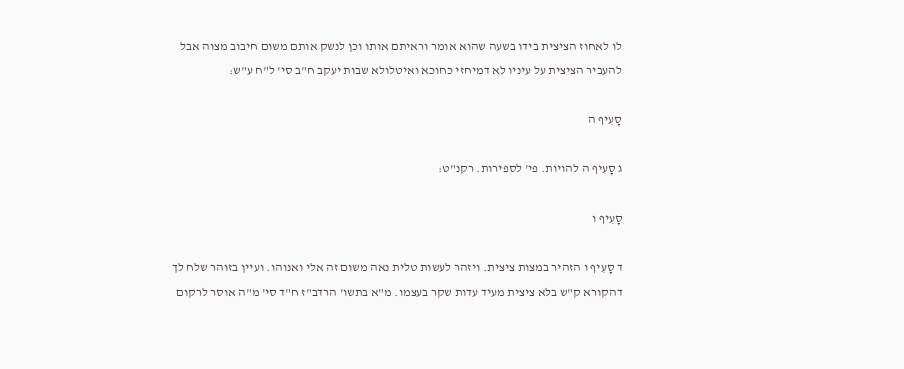לו לאחוז הציצית בידו בשעה שהוא אומר וראיתם אותו וכן לנשק אותם משום חיבוב מצוה אבל להעביר הציצית על עיניו לא דמיחזי כחוכא ואיטלולא שבות יעקב ח"ב סי' ל"ח ע"ש:

סָעִיף ה

ג סָעִיף ה להויות. פי' לספירות. רקנ"ט:

סָעִיף ו

ד סָעִיף ו הזהיר במצות ציצית. ויזהר לעשות טלית נאה משום זה אלי ואנוהו. ועיין בזוהר שלח לך דהקורא ק"ש בלא ציצית מעיד עדות שקר בעצמו. מ"א בתשו' הרדב"ז ח"ד סי' מ"ה אוסר לרקום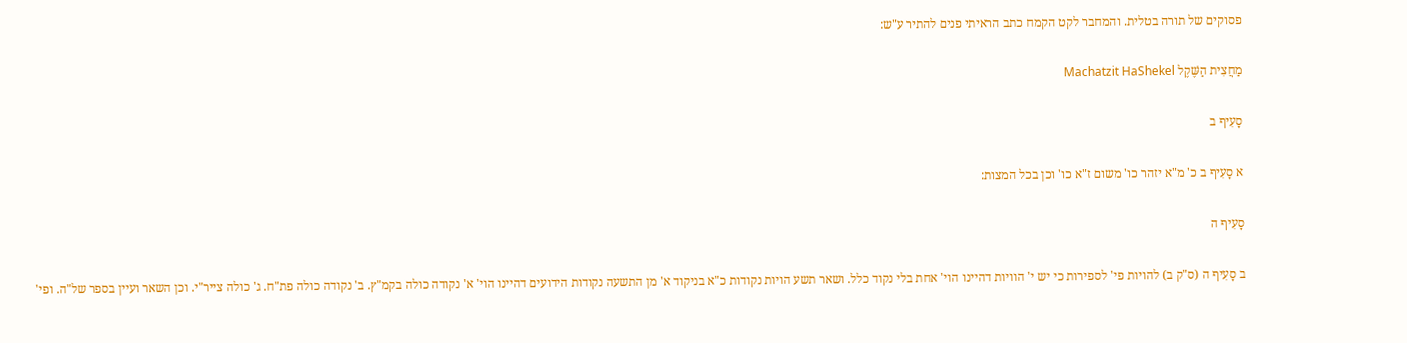פסוקים של תורה בטלית. והמחבר לקט הקמח כתב הראיתי פנים להתיר ע"ש:

מַחֲצִית הַשֶּׁקֶל Machatzit HaShekel

סָעִיף ב

א סָעִיף ב כ' מ"א יזהר כו' משום ז"א כו' וכן בכל המצות:

סָעִיף ה

ב סָעִיף ה (ס"ק ב) להויות פי' לספירות כי יש י' הוויות דהיינו הוי' אחת בלי נקוד כלל. ושאר תשע הויות נקודות כ"א בניקוד א' מן התשעה נקודות הידועים דהיינו הוי' א' נקודה כולה בקמ"ץ. ב' נקודה כולה פת"ח. ג' כולה צייר"י. וכן השאר ועיין בספר של"ה. ופי'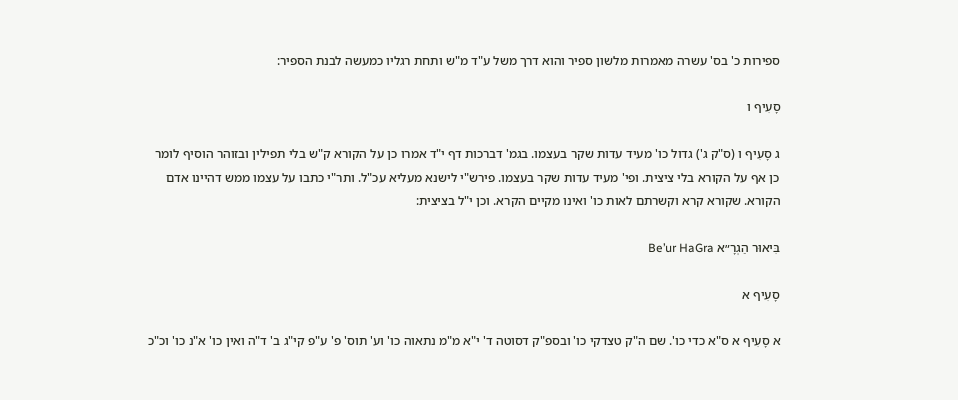ספירות כ' בס' עשרה מאמרות מלשון ספיר והוא דרך משל ע"ד מ"ש ותחת רגליו כמעשה לבנת הספיר:

סָעִיף ו

ג סָעִיף ו (ס"ק ג') גדול כו' מעיד עדות שקר בעצמו. בגמ' דברכות דף י"ד אמרו כן על הקורא ק"ש בלי תפילין ובזוהר הוסיף לומר כן אף על הקורא בלי ציצית. ופי' מעיד עדות שקר בעצמו. פירש"י לישנא מעליא עכ"ל. ותר"י כתבו על עצמו ממש דהיינו אדם הקורא. שקורא קרא וקשרתם לאות כו' ואינו מקיים הקרא. וכן י"ל בציצית:

בִּיאוּר הַגְרָ״א Be’ur HaGra

סָעִיף א

א סָעִיף א ס"א כדי כו'. שם ה"ק טצדקי כו' ובספ"ק דסוטה ד' י"א מ"מ נתאוה כו' וע' תוס' פ' ע"פ קי"ג ב' ד"ה ואין כו' א"נ כו' וכ"כ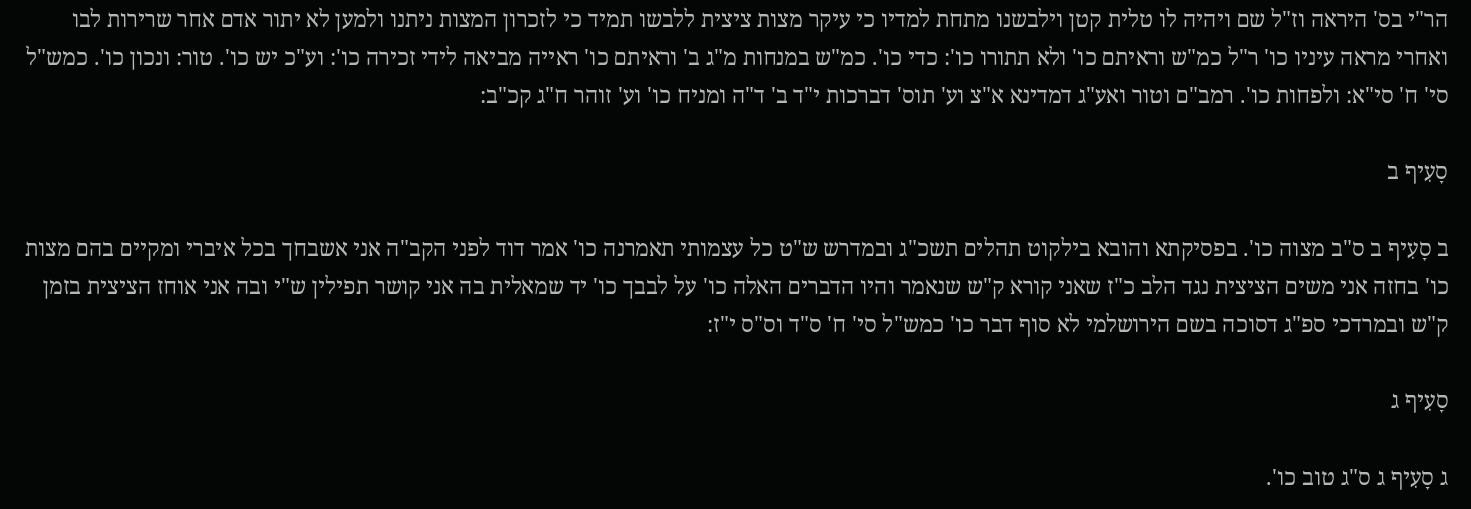הר"י בס' היראה וז"ל שם ויהיה לו טלית קטן וילבשנו מתחת למדיו כי עיקר מצות ציצית ללבשו תמיד כי לזכרון המצות ניתנו ולמען לא יתור אדם אחר שרירות לבו ואחרי מראה עיניו כו' ר"ל כמ"ש וראיתם כו' ולא תתורו כו': כדי כו'. כמ"ש במנחות מ"ג ב' וראיתם כו' ראייה מביאה לידי זכירה כו': וע"כ יש כו'. טור: ונכון כו'. כמש"ל סי' ח' סי"א: ולפחות כו'. רמב"ם וטור ואע"ג דמדינא א"צ וע' תוס' דברכות י"ד ב' ד"ה ומניח כו' וע' זוהר ח"ג קכ"ב:

סָעִיף ב

ב סָעִיף ב ס"ב מצוה כו'. בפסיקתא והובא בילקוט תהלים תשכ"ג ובמדרש ש"ט כל עצמותי תאמרנה כו' אמר דוד לפני הקב"ה אני אשבחך בכל איברי ומקיים בהם מצות כו' בחזה אני משים הציצית נגד הלב כ"ז שאני קורא ק"ש שנאמר והיו הדברים האלה כו' על לבבך כו' יד שמאלית בה אני קושר תפילין ש"י ובה אני אוחז הציצית בזמן ק"ש ובמרדכי ספ"ג דסוכה בשם הירושלמי לא סוף דבר כו' כמש"ל סי' ח' ס"ד וס"ס י"ז:

סָעִיף ג

ג סָעִיף ג ס"ג טוב כו'.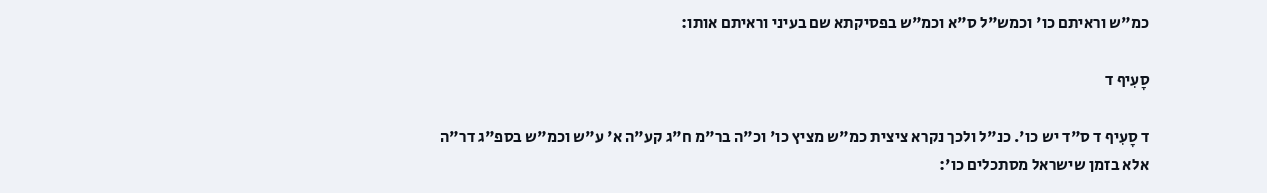כמ"ש וראיתם כו' וכמש"ל ס"א וכמ"ש בפסיקתא שם בעיני וראיתם אותו:

סָעִיף ד

ד סָעִיף ד ס"ד יש כו'. כנ"ל ולכך נקרא ציצית כמ"ש מציץ כו' וכ"ה בר"מ ח"ג קע"ה א' ע"ש וכמ"ש בספ"ג דר"ה אלא בזמן שישראל מסתכלים כו':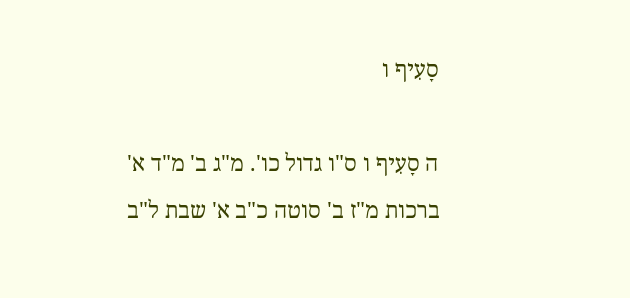סָעִיף ו

ה סָעִיף ו ס"ו גדול כו'. מ"ג ב' מ"ד א' ברכות מ"ז ב' סוטה כ"ב א' שבת ל"ב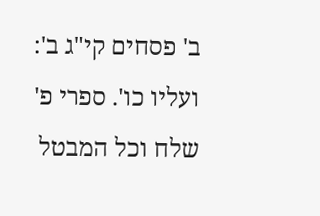ב' פסחים קי"ג ב': ועליו כו'. ספרי פ' שלח וכל המבטל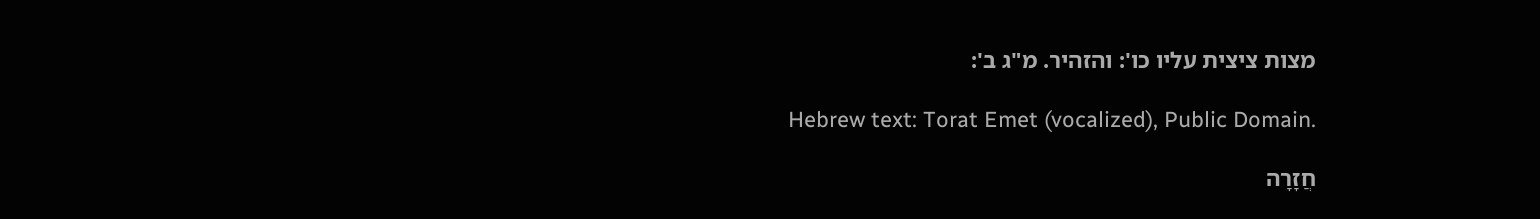מצות ציצית עליו כו': והזהיר. מ"ג ב':

Hebrew text: Torat Emet (vocalized), Public Domain.

חֲזָרָה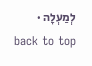לְמַעְלָה · back to top